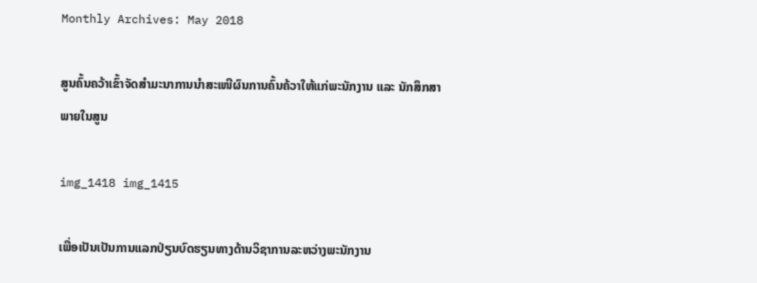Monthly Archives: May 2018

ສູນຄົ້ນຄວ້າເຂົ້າຈັດສຳມະນາການນຳສະເໜີຜົນການຄົ້ນຄ້ວາໃຫ້ແກ່ພະນັກງານ ແລະ ນັກສຶກສາພາຍໃນສູນ

img_1418 img_1415

ເພື່ອເປັນເປັນການແລກປ່ຽນບົດຮຽນທາງດ້ານວິຊາການລະຫວ່າງພະນັກງານ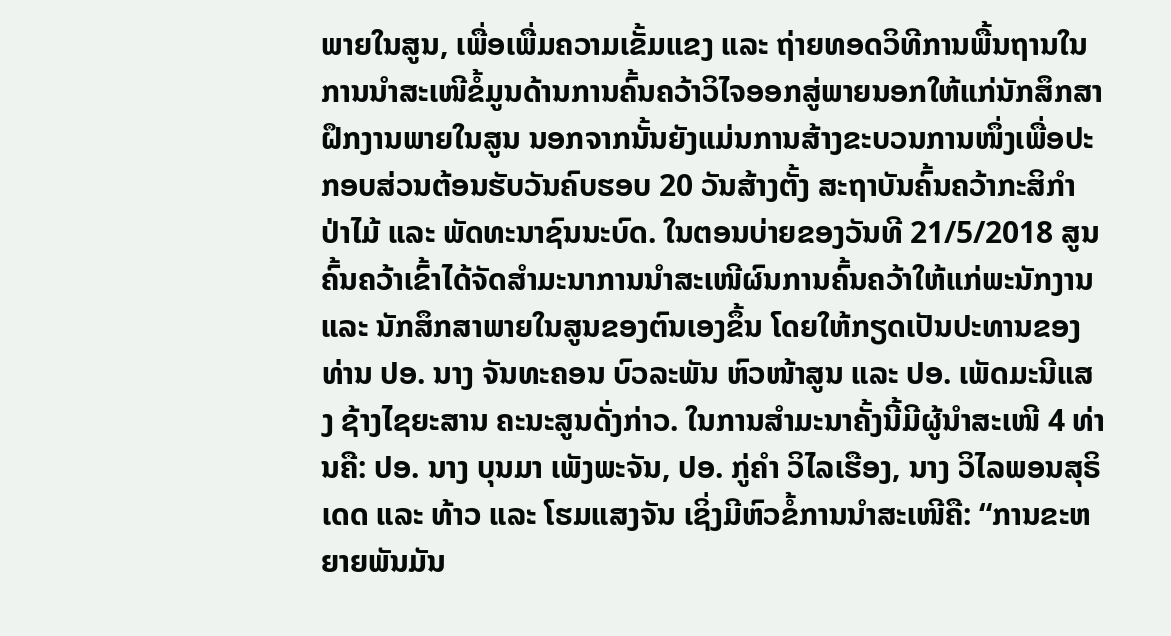ພາຍໃນສູນ, ເພື່ອເພື່ມຄວາມເຂັ້ມແຂງ ແລະ ຖ່າຍທອດວິທີການພື້ນຖານໃນການນຳສະເໜີຂໍ້ມູນດ້ານການຄົ້ນຄວ້າວິໄຈອອກສູ່ພາຍນອກໃຫ້ແກ່ນັກສຶກສາຝຶກງານພາຍໃນສູນ ນອກຈາກນັ້ນຍັງແມ່ນການສ້າງຂະບວນການໜຶ່ງເພື່ອປະກອບສ່ວນຕ້ອນຮັບວັນຄົບຮອບ 20 ວັນສ້າງຕັ້ງ ສະຖາບັນຄົ້ນຄວ້າກະສິກຳ ປ່າໄມ້ ແລະ ພັດທະນາຊົນນະບົດ. ໃນຕອນບ່າຍຂອງວັນທີ 21/5/2018 ສູນຄົ້ນຄວ້າເຂົ້າໄດ້ຈັດສຳມະນາການນຳສະເໜີຜົນການຄົ້ນຄວ້າໃຫ້ແກ່ພະນັກງານ ແລະ ນັກສຶກສາພາຍໃນສູນຂອງຕົນເອງຂຶ້ນ ໂດຍໃຫ້ກຽດເປັນປະທານຂອງທ່ານ ປອ. ນາງ ຈັນທະຄອນ ບົວລະພັນ ຫົວໜ້າສູນ ແລະ ປອ. ເພັດມະນີແສງ ຊ້າງໄຊຍະສານ ຄະນະສູນດັ່ງກ່າວ. ໃນການສໍາມະນາຄັ້ງນີ້ມີຜູ້ນຳສະເໜີ 4 ທ່ານຄື: ປອ. ນາງ ບຸນມາ ເພັງພະຈັນ, ປອ. ກູ່ຄຳ ວິໄລເຮືອງ, ນາງ ວິໄລພອນສຸຣິເດດ ແລະ ທ້າວ ແລະ ໂຮມແສງຈັນ ເຊິ່ງມີຫົວຂໍ້ການນໍາສະເໜີຄື: “ການຂະຫຍາຍພັນມັນ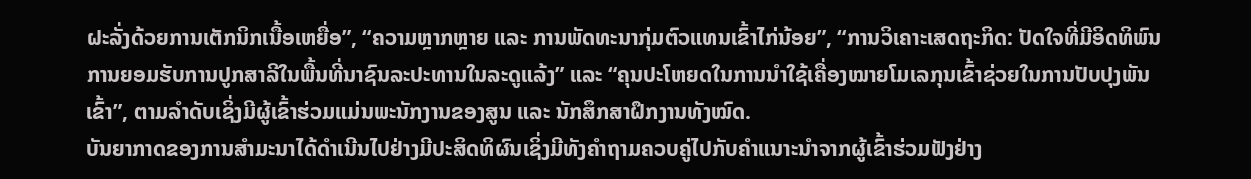ຝະລັ່ງດ້ວຍການເຕັກນິກເນື້ອເຫຍື່ອ”, “ຄວາມຫຼາກຫຼາຍ ແລະ ການພັດທະນາກຸ່ມຕົວແທນເຂົ້າໄກ່ນ້ອຍ”, “ການວິເຄາະເສດຖະກິດ: ປັດໃຈທີ່ມີອິດທິພົນການຍອມຮັບການປູກສາລີໃນພື້ນທີ່ນາຊົນລະປະທານໃນລະດູແລ້ງ” ແລະ “ຄຸນປະໂຫຍດໃນການນໍາໃຊ້ເຄື່ອງໝາຍໂມເລກຸນເຂົ້າຊ່ວຍໃນການປັບປຸງພັນເຂົ້າ”, ຕາມລໍາດັບເຊິ່ງມີຜູ້ເຂົ້າຮ່ວມແມ່ນພະນັກງານຂອງສູນ ແລະ ນັກສຶກສາຝຶກງານທັງໝົດ.
ບັນຍາກາດຂອງການສຳມະນາໄດ້ດຳເນີນໄປຢ່າງມີປະສິດທິຜົນເຊິ່ງມີທັງຄຳຖາມຄວບຄູ່ໄປກັບຄຳແນາະນຳຈາກຜູ້ເຂົ້າຮ່ວມຟັງຢ່າງ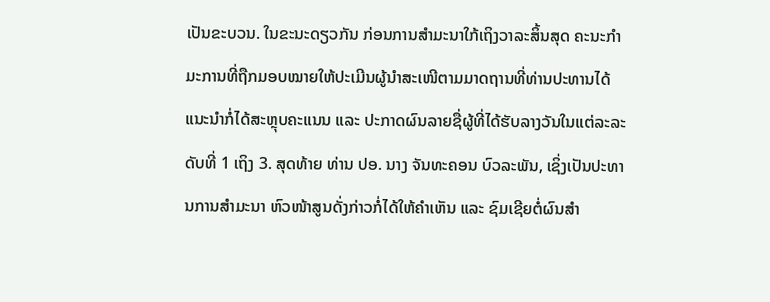ເປັນຂະບວນ. ໃນຂະນະດຽວກັນ ກ່ອນການສຳມະນາໃກ້ເຖິງວາລະສິ້ນສຸດ ຄະນະກໍາມະການທີ່ຖືກມອບໝາຍໃຫ້ປະເມີນຜູ້ນຳສະເໜີຕາມມາດຖານທີ່ທ່ານປະທານໄດ້ແນະນຳກໍ່ໄດ້ສະຫຼຸບຄະແນນ ແລະ ປະກາດຜົນລາຍຊື່ຜູ້ທີ່ໄດ້ຮັບລາງວັນໃນແຕ່ລະລະດັບທີ່ 1 ເຖິງ 3. ສຸດທ້າຍ ທ່ານ ປອ. ນາງ ຈັນທະຄອນ ບົວລະພັນ, ເຊິ່ງເປັນປະທານການສຳມະນາ ຫົວໜ້າສູນດັ່ງກ່າວກໍ່ໄດ້ໃຫ້ຄຳເຫັນ ແລະ ຊົມເຊີຍຕໍ່ຜົນສຳ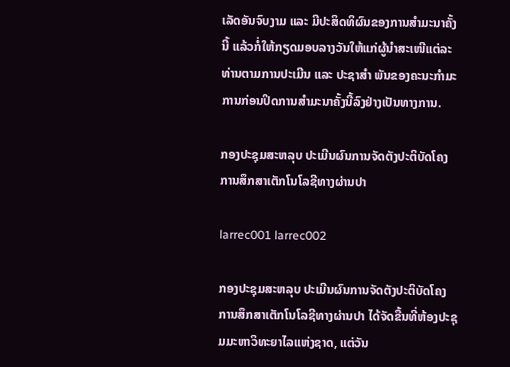ເລັດອັນຈົບງາມ ແລະ ມີປະສິດທິຜົນຂອງການສຳມະນາຄັ້ງນີ້ ແລ້ວກໍ່ໃຫ້ກຽດມອບລາງວັນໃຫ້ແກ່ຜູ້ນຳສະເໜີແຕ່ລະທ່ານຕາມການປະເມີນ ແລະ ປະຊາສຳ ພັນຂອງຄະນະກຳມະການກ່ອນປິດການສຳມະນາຄັ້ງນີ້ລົງຢ່າງເປັນທາງການ.

ກອງປະຊຸມສະຫລຸບ ປະເມີນຜົນການຈັດຕັງປະຕິບັດໂຄງການສຶກສາເຕັກໂນໂລຊີທາງຜ່ານປາ

larrec001 larrec002

ກອງປະຊຸມສະຫລຸບ ປະເມີນຜົນການຈັດຕັງປະຕິບັດໂຄງການສຶກສາເຕັກໂນໂລຊີທາງຜ່ານປາ ໄດ້ຈັດຂື້ນທີ່ຫ້ອງປະຊຸມມະຫາວິທະຍາໄລແຫ່ງຊາດ, ແຕ່ວັນ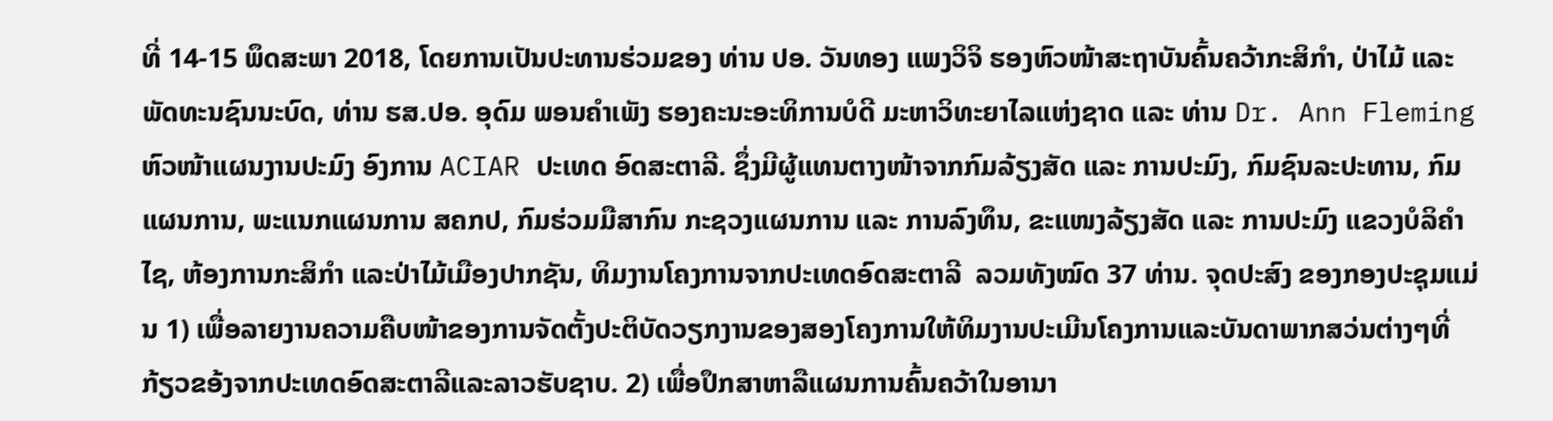ທີ່ 14-15 ພຶດສະພາ 2018, ໂດຍການເປັນປະທານຮ່ວມຂອງ ທ່ານ ປອ. ວັນທອງ ແພງວິຈິ ຮອງຫົວໜ້າສະຖາບັນຄົ້ນຄວ້າກະສິກຳ, ປ່າໄມ້ ແລະ ພັດທະນຊົນນະບົດ, ທ່ານ ຮສ.ປອ. ອຸດົມ ພອນຄຳເພັງ ຮອງຄະນະອະທິການບໍດີ ມະຫາວິທະຍາໄລແຫ່ງຊາດ ແລະ ທ່ານ Dr. Ann Fleming ຫົວໜ້າແຜນງານປະມົງ ອົງການ ACIAR ປະເທດ ອົດສະຕາລີ. ຊຶ່ງມີຜູ້ແທນຕາງໜ້າຈາກກົມລ້ຽງສັດ ແລະ ການປະມົງ, ກົມຊົນລະປະທານ, ກົມແຜນການ, ພະແນກແຜນການ ສຄກປ, ກົມຮ່ວມມືສາກົນ ກະຊວງແຜນການ ແລະ ການລົງທຶນ, ຂະແໜງລ້ຽງສັດ ແລະ ການປະມົງ ແຂວງບໍລິຄຳໄຊ, ຫ້ອງການກະສິກຳ ແລະປ່າໄມ້ເມືອງປາກຊັນ, ທິມງານໂຄງການຈາກປະເທດອົດສະຕາລີ  ລວມທັງໝົດ 37 ທ່ານ. ຈຸດປະສົງ ຂອງກອງປະຊຸມແມ່ນ 1) ເພື່ອລາຍງານຄວາມຄືບໜ້າຂອງການຈັດຕັ້ງປະຕິບັດວຽກງານຂອງສອງໂຄງການໃຫ້ທິມງານປະເມີນໂຄງການແລະບັນດາພາກສວ່ນຕ່າງໆທີ່ກ້ຽວຂອ້ງຈາກປະເທດອົດສະຕາລີແລະລາວຮັບຊາບ. 2) ເພື່ອປຶກສາຫາລືແຜນການຄົ້ນຄວ້າໃນອານາ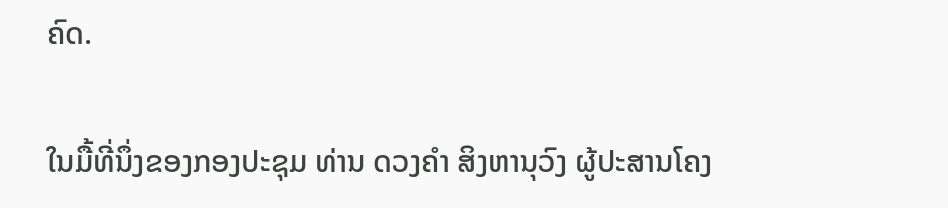ຄົດ.

ໃນມື້ທີ່ນຶ່ງຂອງກອງປະຊຸມ ທ່ານ ດວງຄຳ ສິງຫານຸວົງ ຜູ້ປະສານໂຄງ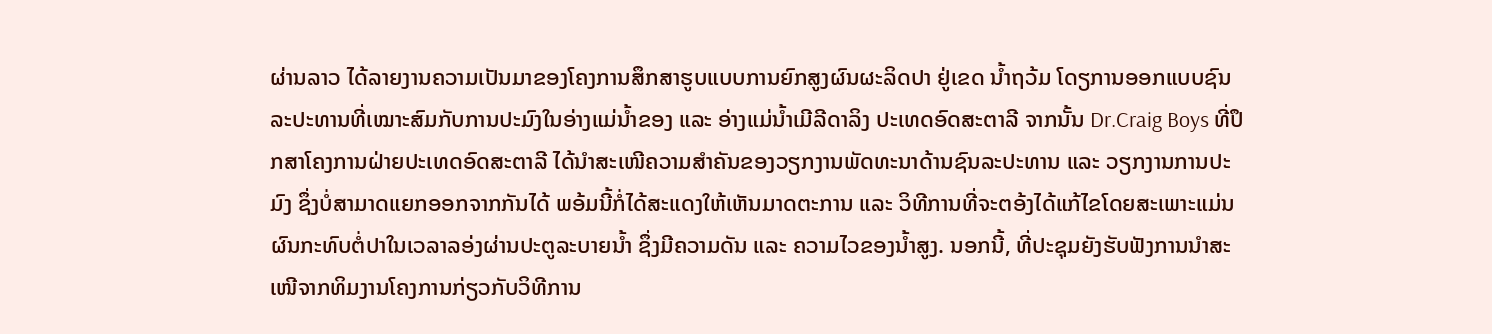ຜ່ານລາວ ໄດ້ລາຍງານຄວາມເປັນມາຂອງໂຄງການສຶກສາຮູບແບບການຍົກສູງຜົນຜະລິດປາ ຢູ່ເຂດ ນໍ້າຖວ້ມ ໂດຽການອອກແບບຊົນລະປະທານທີ່ເໝາະສົມກັບການປະມົງໃນອ່າງແມ່ນ້ຳຂອງ ແລະ ອ່າງແມ່ນ້ຳເມີລີດາລິງ ປະເທດອົດສະຕາລີ ຈາກນັ້ນ Dr.Craig Boys ທີ່ປຶກສາໂຄງການຝ່າຍປະເທດອົດສະຕາລີ ໄດ້ນຳສະເໜີຄວາມສຳຄັນຂອງວຽກງານພັດທະນາດ້ານຊົນລະປະທານ ແລະ ວຽກງານການປະມົງ ຊຶ່ງບໍ່ສາມາດແຍກອອກຈາກກັນໄດ້ ພອ້ມນີ້ກໍ່ໄດ້ສະແດງໃຫ້ເຫັນມາດຕະການ ແລະ ວິທີການທີ່ຈະຕອ້ງໄດ້ແກ້ໄຂໂດຍສະເພາະແມ່ນຜົນກະທົບຕໍ່ປາໃນເວລາລອ່ງຜ່ານປະຕູລະບາຍນໍ້າ ຊຶ່ງມີຄວາມດັນ ແລະ ຄວາມໄວຂອງນໍ້າສູງ. ນອກນີ້, ທີ່ປະຊຸມຍັງຮັບຟັງການນຳສະເໜີຈາກທິມງານໂຄງການກ່ຽວກັບວິທີການ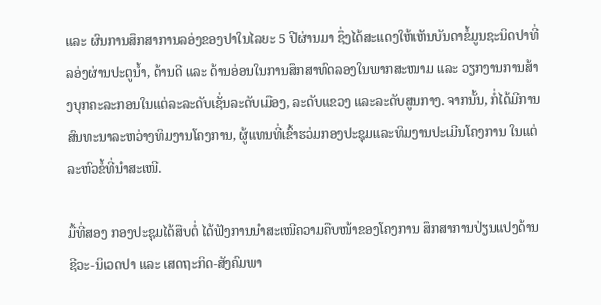ແລະ ຜົນການສຶກສາການລອ່ງຂອງປາໃນໄລຍະ 5 ປີຜ່ານມາ ຊຶ່ງໄດ້ສະແດງໃຫ້ເຫັນບັນດາຂໍ້ມູນຊະນິດປາທີ່ລອ່ງຜ່ານປະຕູນໍ້າ, ດ້ານດີ ແລະ ດ້ານອ່ອນໃນການສຶກສາທົດລອງໃນພາກສະໜາມ ແລະ ວຽກງານການສ້າງບຸກຄະລະກອນໃນແຕ່ລະລະດັບເຊັ່ນລະດັບເມືອງ, ລະດັບແຂວງ ແລະລະດັບສູນກາງ. ຈາກນັ້ນ, ກໍ່ໄດ້ມີການສົນທະນາລະຫວ່າງທິມງານໂຄງການ, ຜູ້ແທນທີ່ເຂົ້າຮວ່ມກອງປະຊຸມແລະທິມງານປະເມີນໂຄງການ ໃນແຕ່ລະຫົວຂໍ້ທີ່ນຳສະເໜີ.

ມື້ທີ່ສອງ ກອງປະຊຸມໄດ້ສືບຕໍ່ ໄດ້ຟັງການນຳສະເໜີຄວາມຄືບໜ້າຂອງໂຄງການ ສຶກສາການປ່ຽນແປງດ້ານ ຊີວະ-ນິເວດປາ ແລະ ເສດຖະກິດ-ສັງຄົມພາ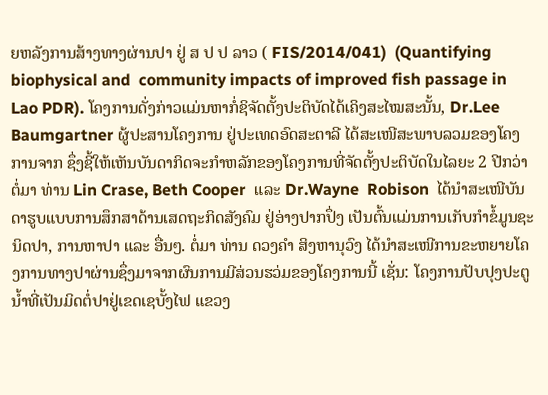ຍຫລັງການສ້າງທາງຜ່ານປາ ຢູ່ ສ ປ ປ ລາວ ( FIS/2014/041)  (Quantifying biophysical and  community impacts of improved fish passage in Lao PDR). ໂຄງການດັ່ງກ່າວແມ່ນຫາກໍ່ຊິຈັດຕັ້ງປະຕິບັດໄດ້ເຄິງສະໄໝສະນັ້ນ, Dr.Lee Baumgartner ຜູ້ປະສານໂຄງການ ຢູ່ປະເທດອົດສະຕາລີ ໄດ້ສະເໜີສະພາບລວມຂອງໂຄງການຈາກ ຊຶ່ງຊີ້ໃຫ້ເຫັນບັນດາກິດຈະກຳຫລັກຂອງໂຄງການທີ່ຈັດຕັ້ງປະຕິບັດໃນໄລຍະ 2 ປີກວ່າ ຕໍ່ມາ ທ່ານ Lin Crase, Beth Cooper  ແລະ Dr.Wayne  Robison  ໄດ້ນຳສະເໜີບັນດາຮູບແບບການສຶກສາດ້ານເສດຖະກິດສັງຄົມ ຢູ່ອ່າງປາກປຶ່ງ ເປັນຕົ້ນແມ່ນການເກັບກຳຂໍ້ມູນຊະນິດປາ, ການຫາປາ ແລະ ອື່ນໆ. ຕໍ່ມາ ທ່ານ ດວງຄຳ ສິງຫານຸວົງ ໄດ້ນຳສະເໜີການຂະຫຍາຍໂຄງການທາງປາຜ່ານຊຶ່ງມາຈາກຜົນການມີສ່ວນຮວ່ມຂອງໂຄງການນີ້ ເຊັ່ນ: ໂຄງການປັບປຸງປະຕູນໍ້າທີ່ເປັນມິດຕໍ່ປາຢູ່ເຂດເຊບັ້ງໄຟ ແຂວງ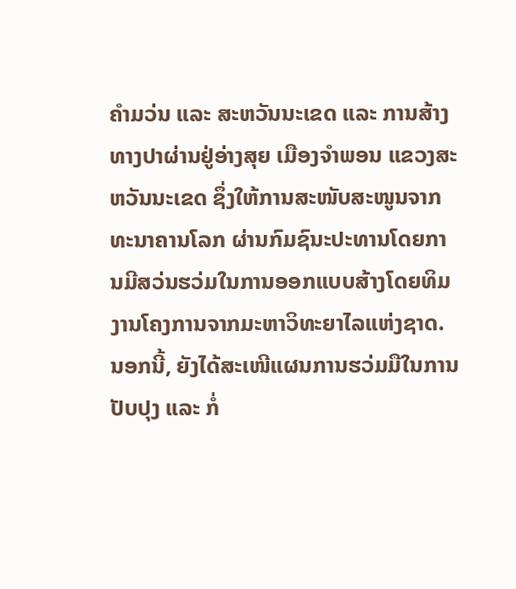ຄຳມວ່ນ ແລະ ສະຫວັນນະເຂດ ແລະ ການສ້າງທາງປາຜ່ານຢູ່ອ່າງສຸຍ ເມືອງຈຳພອນ ແຂວງສະຫວັນນະເຂດ ຊຶ່ງໃຫ້ການສະໜັບສະໜູນຈາກ ທະນາຄານໂລກ ຜ່ານກົມຊົນະປະທານໂດຍການມີສວ່ນຮວ່ມໃນການອອກແບບສ້າງໂດຍທິມງານໂຄງການຈາກມະຫາວິທະຍາໄລແຫ່ງຊາດ. ນອກນີ້, ຍັງໄດ້ສະເໜີແຜນການຮວ່ມມືໃນການປັບປຸງ ແລະ ກໍ່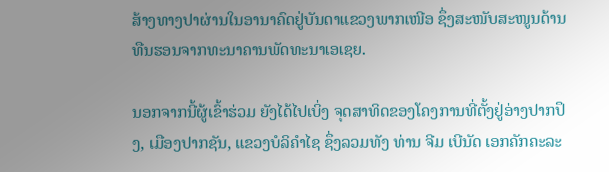ສ້າງທາງປາຜ່ານໃນອານາຄົດຢູ່ບັນດາແຂວງພາກເໜີອ ຊຶ່ງສະໜັບສະໜູນດ້ານທືນຮອນຈາກທະນາຄານພັດທະນາເອເຊຍ.

ນອກຈາກນີ້ຜູ້ເຂົ້າຮ່ວມ ຍັງໄດ້ໄປເບິ່ງ ຈຸດສາທິດຂອງໂຄງການທີ່ຕັ້ງຢູ່ອ່າງປາກປຶງ, ເມືອງປາກຊັນ, ແຂວງບໍລິຄໍາໄຊ ຊຶ່ງລວມທັງ ທ່ານ ຈີມ ເບີນັດ ເອກຄັກຄະລະ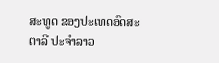ສະທູດ ຂອງປະເທດອົດສະຕາລີ ປະຈຳລາວ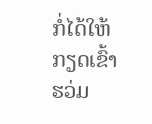ກໍ່ໄດ້ໃຫ້ກຽດເຂົ້າຮວ່ມ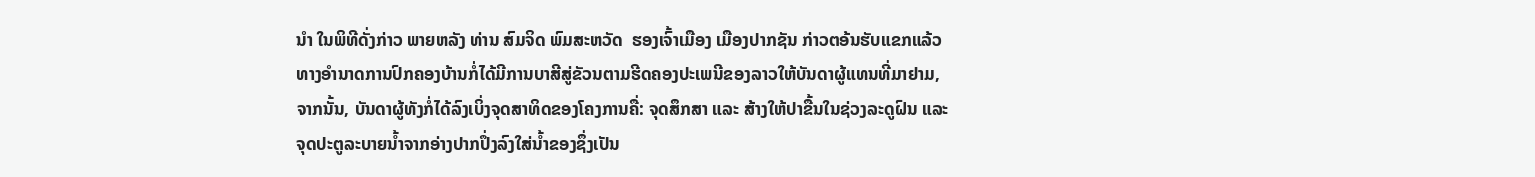ນໍາ ໃນພິທີດັ່ງກ່າວ ພາຍຫລັງ ທ່ານ ສົມຈິດ ພົມສະຫວັດ  ຮອງເຈົ້າເມືອງ ເມືອງປາກຊັນ ກ່າວຕອ້ນຮັບແຂກແລ້ວ ທາງອຳນາດການປົກຄອງບ້ານກໍ່ໄດ້ມີການບາສີສູ່ຂັວນຕາມຮີດຄອງປະເພນີຂອງລາວໃຫ້ບັນດາຜູ້ແທນທີ່ມາຢາມ, ຈາກນັ້ນ, ບັນດາຜູ້ທັງກໍ່ໄດ້ລົງເບິ່ງຈຸດສາທິດຂອງໂຄງການຄື່: ຈຸດສຶກສາ ແລະ ສ້າງໃຫ້ປາຂື້ນໃນຊ່ວງລະດູຝົນ ແລະ ຈຸດປະຕູລະບາຍນໍ້າຈາກອ່າງປາກປຶ່ງລົງໃສ່ນໍ້າຂອງຊຶ່ງເປັນ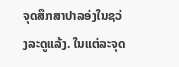ຈຸດສຶກສາປາລອ່ງໃນຊວ່ງລະດູແລ້ງ. ໃນແຕ່ລະຈຸດ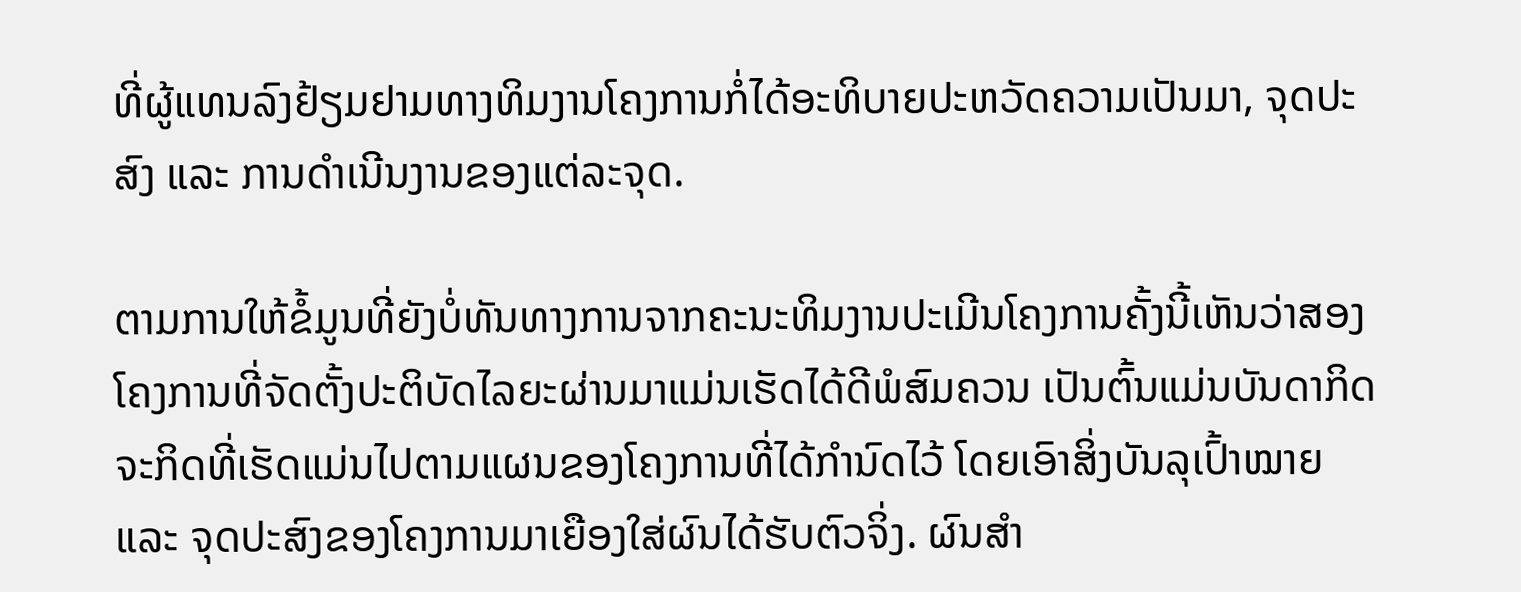ທີ່ຜູ້ແທນລົງຢ້ຽມຢາມທາງທິມງານໂຄງການກໍ່ໄດ້ອະທິບາຍປະຫວັດຄວາມເປັນມາ, ຈຸດປະສົງ ແລະ ການດຳເນີນງານຂອງແຕ່ລະຈຸດ.

ຕາມການໃຫ້ຂໍ້ມູນທີ່ຍັງບໍ່ທັນທາງການຈາກຄະນະທິມງານປະເມີນໂຄງການຄັ້ງນີ້ເຫັນວ່າສອງໂຄງການທີ່ຈັດຕັ້ງປະຕິບັດໄລຍະຜ່ານມາແມ່ນເຮັດໄດ້ດີພໍສົມຄວນ ເປັນຕົ້ນແມ່ນບັນດາກິດຈະກິດທີ່ເຮັດແມ່ນໄປຕາມແຜນຂອງໂຄງການທີ່ໄດ້ກຳນົດໄວ້ ໂດຍເອົາສິ່ງບັນລຸເປົ້າໝາຍ ແລະ ຈຸດປະສົງຂອງໂຄງການມາເຍືອງໃສ່ຜົນໄດ້ຮັບຕົວຈິ່ງ. ຜົນສໍາ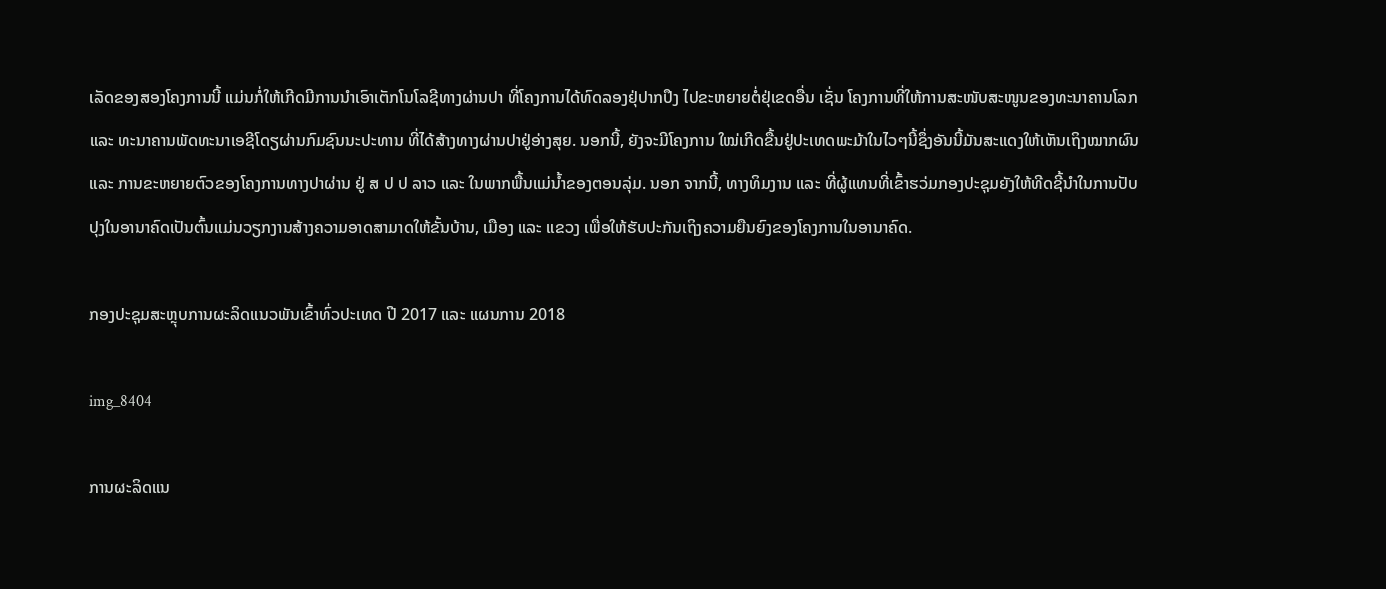ເລັດຂອງສອງໂຄງການນີ້ ແມ່ນກໍ່ໃຫ້ເກີດມີການນໍາເອົາເຕັກໂນໂລຊີທາງຜ່ານປາ ທີ່ໂຄງການໄດ້ທົດລອງຢຸ່ປາກປຶງ ໄປຂະຫຍາຍຕໍ່ຢຸ່ເຂດອື່ນ ເຊັ່ນ ໂຄງການທີ່ໃຫ້ການສະໜັບສະໜູນຂອງທະນາຄານໂລກ ແລະ ທະນາຄານພັດທະນາເອຊີໂດຽຜ່ານກົມຊົນນະປະທານ ທີ່ໄດ້ສ້າງທາງຜ່ານປາຢູ່ອ່າງສຸຍ. ນອກນີ້, ຍັງຈະມີໂຄງການ ໃໝ່ເກີດຂື້ນຢູ່ປະເທດພະມ້າໃນໄວໆນີ້ຊຶ່ງອັນນີ້ມັນສະແດງໃຫ້ເຫັນເຖິງໝາກຜົນ ແລະ ການຂະຫຍາຍຕົວຂອງໂຄງການທາງປາຜ່ານ ຢູ່ ສ ປ ປ ລາວ ແລະ ໃນພາກພື້ນແມ່ນໍ້າຂອງຕອນລຸ່ມ. ນອກ ຈາກນີ້, ທາງທິມງານ ແລະ ທີ່ຜູ້ແທນທີ່ເຂົ້າຮວ່ມກອງປະຊຸມຍັງໃຫ້ທີດຊີ້ນຳໃນການປັບປຸງໃນອານາຄົດເປັນຕົ້ນແມ່ນວຽກງານສ້າງຄວາມອາດສາມາດໃຫ້ຂັ້ນບ້ານ, ເມືອງ ແລະ ແຂວງ ເພື່ອໃຫ້ຮັບປະກັນເຖິງຄວາມຍືນຍົງຂອງໂຄງການໃນອານາຄົດ.

ກອງປະຊຸມສະຫຼຸບການຜະລິດແນວພັນເຂົ້າທົ່ວປະເທດ ປີ 2017 ແລະ ແຜນການ 2018

img_8404

ການຜະລິດແນ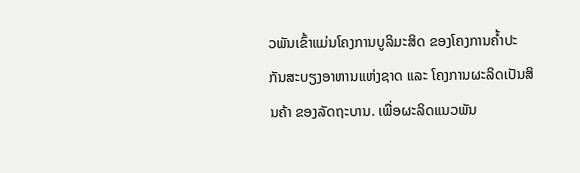ວພັນເຂົ້າແມ່ນໂຄງການບູລິມະສິດ ຂອງໂຄງການຄ້ຳປະກັນສະບຽງອາຫານແຫ່ງຊາດ ແລະ ໂຄງການຜະລິດເປັນສິນຄ້າ ຂອງລັດຖະບານ. ເພື່ອຜະລິດແນວພັນ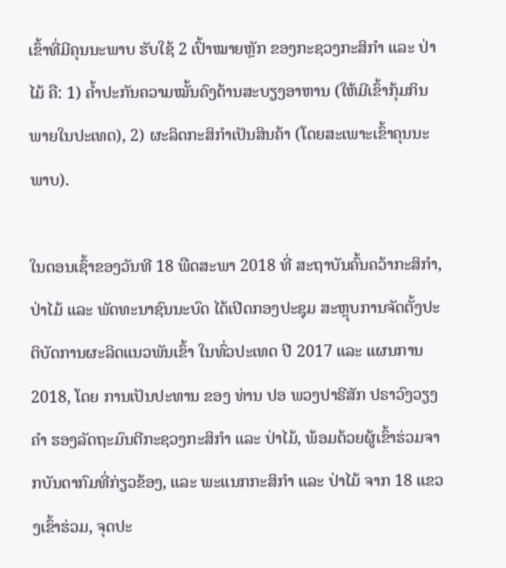ເຂົ້າທີ່ມີຄຸນນະພາບ ຮັບໃຊ້ 2 ເປົ້າໝາຍຫຼັກ ຂອງກະຊວງກະສິກຳ ແລະ ປ່າໄມ້ ຄື: 1) ຄ້ຳປະກັນຄວາມໝັ້ນຄົງດ້ານສະບຽງອາຫານ (ໃຫ້ມີເຂົ້າກຸ້ມກິນພາຍໃນປະເທດ), 2) ຜະລິດກະສິກຳເປັນສິນຄ້າ (ໂດຍສະເພາະເຂົ້າຄຸນນະພາບ).

ໃນຕອນເຊົ້າຂອງວັນທີ 18 ພືດສະພາ 2018 ທີ່ ສະຖາບັນຄົ້ນຄວ້າກະສິກຳ, ປ່າໄມ້ ແລະ ພັດທະນາຊົນນະບົດ ໄດ້ເປີດກອງປະຊຸມ ສະຫຼຸບການຈັດຕັ້ງປະຕິບັດການຜະລິດແນວພັນເຂົ້າ ໃນທົ່ວປະເທດ ປີ 2017 ແລະ ແຜນການ 2018, ໂດຍ ການເປັນປະທານ ຂອງ ທ່ານ ປອ ພວງປາຣີສັກ ປຣາວົງວຽງຄໍາ ຮອງລັດຖະມົນຕີກະຊວງກະສິກໍາ ແລະ ປ່າໄມ້, ພ້ອມດ້ວຍຜູ້ເຂົ້າຮ່ວມຈາກບັນດາກົມທີ່ກ່ຽວຂ້ອງ, ແລະ ພະແນກກະສິກຳ ແລະ ປ່າໄມ້ ຈາກ 18 ແຂວງເຂົ້າຮ່ວມ, ຈຸດປະ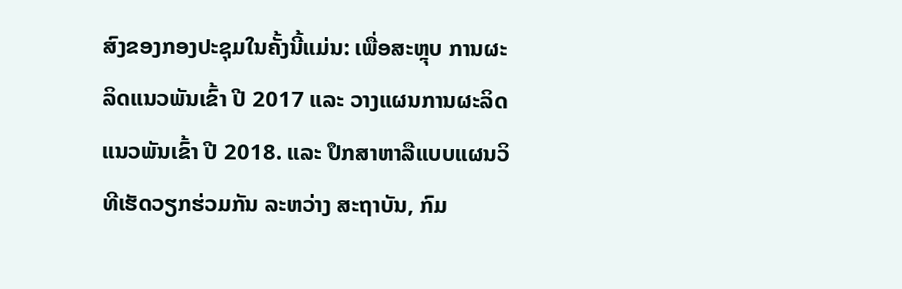ສົງຂອງກອງປະຊຸມໃນຄັ້ງນີ້ແມ່ນ: ເພື່ອສະຫຼຸບ ການຜະລິດແນວພັນເຂົ້າ ປີ 2017 ແລະ ວາງແຜນການຜະລິດແນວພັນເຂົ້າ ປີ 2018. ແລະ ປຶກສາຫາລືແບບແຜນວິທີເຮັດວຽກຮ່ວມກັນ ລະຫວ່າງ ສະຖາບັນ, ກົມ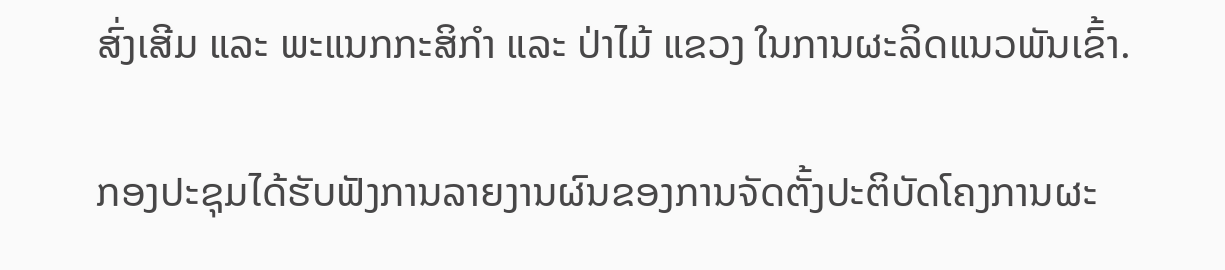ສົ່ງເສີມ ແລະ ພະແນກກະສິກຳ ແລະ ປ່າໄມ້ ແຂວງ ໃນການຜະລິດແນວພັນເຂົ້າ.

ກອງປະຊຸມໄດ້ຮັບຟັງການລາຍງານຜົນຂອງການຈັດຕັ້ງປະຕິບັດໂຄງການຜະ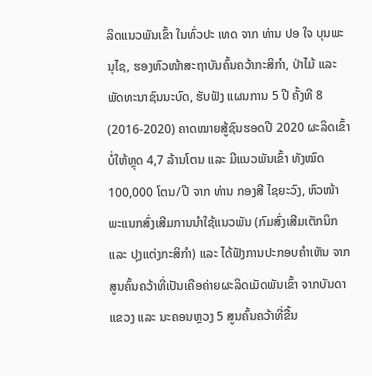ລິດແນວພັນເຂົ້າ ໃນທົ່ວປະ ເທດ ຈາກ ທ່ານ ປອ ໃຈ ບຸນພະນຸໄຊ, ຮອງຫົວໜ້າສະຖາບັນຄົ້ນຄວ້າກະສິກຳ, ປ່າໄມ້ ແລະ ພັດທະນາຊົນນະບົດ, ຮັບຟັງ ແຜນການ 5 ປີ ຄັ້ງທີ 8 (2016-2020) ຄາດໝາຍສູ້ຊົນຮອດປີ 2020 ຜະລິດເຂົ້າບໍ່ໃຫ້ຫຼຸດ 4,7 ລ້ານໂຕນ ແລະ ມີແນວພັນເຂົ້າ ທັງໝົດ 100,000 ໂຕນ/ປີ ຈາກ ທ່ານ ກອງສີ ໄຊຍະວົງ, ຫົວໜ້າພະແນກສົ່ງເສີມການນຳໃຊ້ແນວພັນ (ກົມສົ່ງເສີມເຕັກນິກ ແລະ ປຸງແຕ່ງກະສິກຳ) ແລະ ໄດ້ຟັງການປະກອບຄຳເຫັນ ຈາກ ສູນຄົ້ນຄວ້າທີ່ເປັນເຄືອຄ່າຍຜະລິດເມັດພັນເຂົ້າ ຈາກບັນດາແຂວງ ແລະ ນະຄອນຫຼວງ 5 ສູນຄົ້ນຄວ້າທີ່ຂື້ນ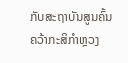ກັບສະຖາບັນສູນຄົ້ນຄວ້າກະສິກຳຫຼວງ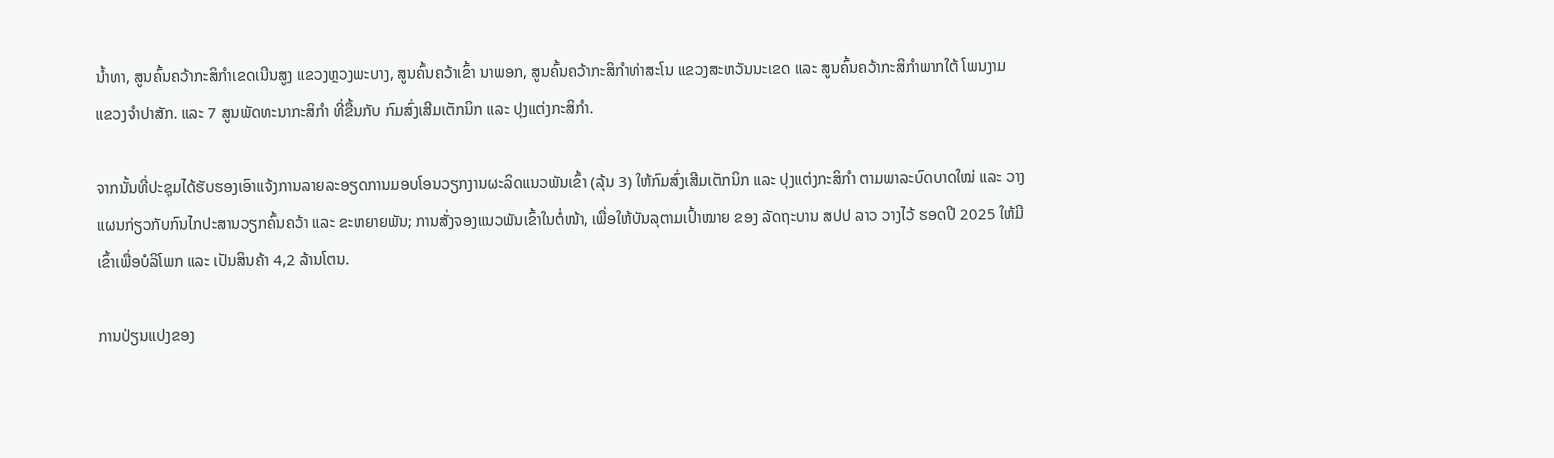ນ້ຳທາ, ສູນຄົ້ນຄວ້າກະສິກຳເຂດເນີນສູງ ແຂວງຫຼວງພະບາງ, ສູນຄົ້ນຄວ້າເຂົ້າ ນາພອກ, ສູນຄົ້ນຄວ້າກະສິກຳທ່າສະໂນ ແຂວງສະຫວັນນະເຂດ ແລະ ສູນຄົ້ນຄວ້າກະສິກຳພາກໃຕ້ ໂພນງາມ ແຂວງຈຳປາສັກ. ແລະ 7 ສູນພັດທະນາກະສິກຳ ທີ່ຂື້ນກັບ ກົມສົ່ງເສີມເຕັກນິກ ແລະ ປຸງແຕ່ງກະສິກຳ.

ຈາກນັ້ນທີ່ປະຊຸມໄດ້ຮັບຮອງເອົາແຈ້ງການລາຍລະອຽດການມອບໂອນວຽກງານຜະລິດແນວພັນເຂົ້າ (ລຸ້ນ 3) ໃຫ້ກົມສົ່ງເສີມເຕັກນິກ ແລະ ປຸງແຕ່ງກະສິກຳ ຕາມພາລະບົດບາດໃໝ່ ແລະ ວາງແຜນກ່ຽວກັບກົນໄກປະສານວຽກຄົ້ນຄວ້າ ແລະ ຂະຫຍາຍພັນ; ການສັ່ງຈອງແນວພັນເຂົ້າໃນຕໍ່ໜ້າ, ເພື່ອໃຫ້ບັນລຸຕາມເປົ້າໝາຍ ຂອງ ລັດຖະບານ ສປປ ລາວ ວາງໄວ້ ຮອດປີ 2025 ໃຫ້ມີ ເຂົ້າເພື່ອບໍລິໂພກ ແລະ ເປັນສິນຄ້າ 4,2 ລ້ານໂຕນ.

ການປ່ຽນແປງຂອງ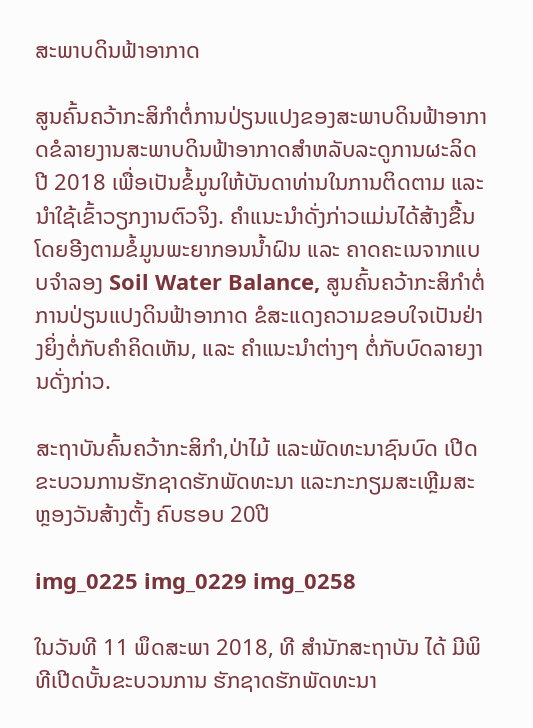ສະພາບດິນຟ້າອາກາດ

ສູນຄົ້ນຄວ້າກະສິກໍາຕໍ່ການປ່ຽນແປງຂອງສະພາບດິນຟ້າອາກາດຂໍລາຍງານສະພາບດິນຟ້າອາກາດສຳຫລັບລະດູການຜະລິດປີ 2018 ເພື່ອເປັນຂໍ້ມູນໃຫ້ບັນດາທ່ານໃນການຕິດຕາມ ແລະ ນໍາໃຊ້ເຂົ້າວຽກງານຕົວຈິງ. ຄໍາແນະນໍາດັ່ງກ່າວແມ່ນໄດ້ສ້າງຂື້ນໂດຍອີງຕາມຂໍ້ມູນພະຍາກອນນໍ້າຝົນ ແລະ ຄາດຄະເນຈາກແບບຈໍາລອງ Soil Water Balance, ສູນຄົ້ນຄວ້າກະສິກໍາຕໍ່ການປ່ຽນແປງດິນຟ້າອາກາດ ຂໍສະແດງຄວາມຂອບໃຈເປັນຢ່າງຍິ່ງຕໍ່ກັບຄໍາຄິດເຫັນ, ແລະ ຄໍາແນະນໍາຕ່າງໆ ຕໍ່ກັບບົດລາຍງານດັ່ງກ່າວ.

ສະຖາບັນຄົ້ນຄວ້າກະສິກຳ,ປ່າໄມ້ ແລະພັດທະນາຊົນບົດ ເປີດຂະບວນການຮັກຊາດຮັກພັດທະນາ ແລະກະກຽມສະເຫຼີມສະຫຼອງວັນສ້າງຕັ້ງ ຄົບຮອບ 20ປີ

img_0225 img_0229 img_0258

ໃນວັນທີ 11 ພຶດສະພາ 2018, ທີ ສໍານັກສະຖາບັນ ໄດ້ ມີພິທີເປີດບັ້ນຂະບວນການ ຮັກຊາດຮັກພັດທະນາ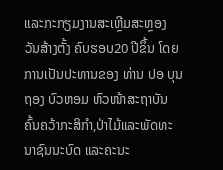ແລະກະກຽມງານສະເຫຼີມສະຫຼອງ ວັນສ້າງຕັ້ງ ຄົບຮອບ20 ປີຂຶ້ນ ໂດຍການເປັນປະທານຂອງ ທ່ານ ປອ ບຸນຖອງ ບົວຫອມ ຫົວໜ້າສະຖາບັນຄົ້ນຄວ້າກະສິກຳ,ປ່າໄມ້ແລະພັດທະນາຊົນນະບົດ ແລະຄະນະ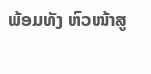ພ້ອມທັງ ຫົວໜ້າສູ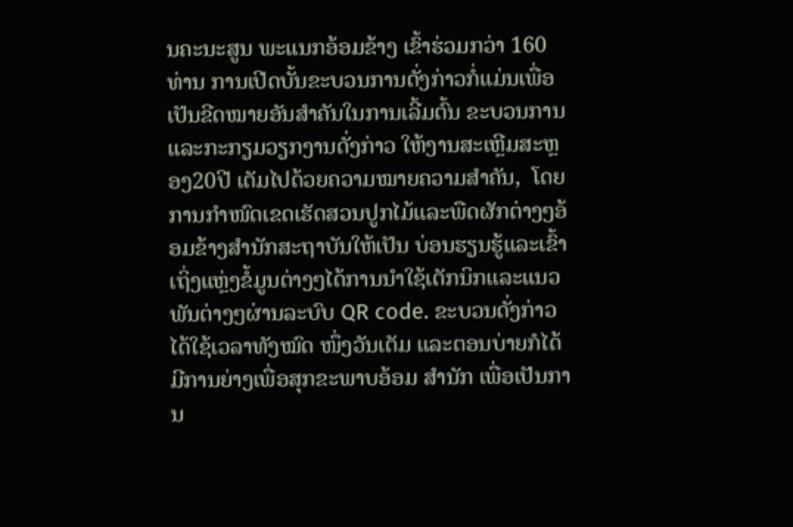ນຄະນະສູນ ພະແນກອ້ອມຂ້າງ ເຂົ້າຮ່ວມກວ່າ 160 ທ່ານ ການເປີດບັ້ນຂະບວນການດັ່ງກ່າວກໍ່ແມ່ນເພື່ອເປັນຂີດໝາຍອັນສຳຄັນໃນການເລີ້ມຕົ້ນ ຂະບວນການແລະກະກຽມວຽກງານດັ່ງກ່າວ ໃຫ້ງານສະເຫຼີມສະຫຼອງ20ປີ ເຕັມໄປດ້ວຍຄວາມໝາຍຄວາມສຳຄັນ,  ໂດຍການກຳໜົດເຂດເຮັດສວນປູກໄມ້ແລະພືດຜັກຕ່າງໆອ້ອມຂ້າງສຳນັກສະຖາບັນໃຫ້ເປັນ ບ່ອນຮຽນຮູ້ແລະເຂົ້າເຖິ່ງແຫຼ່ງຂໍ້ມູນຕ່າງໆໄດ້ການນຳໃຊ້ເຕັກນິກແລະແນວພັນຕ່າງໆຜ່ານລະບົບ QR code. ຂະບວນດັ່ງກ່າວໄດ້ໃຊ້ເວລາທັງໝົດ ໜຶ່ງວັນເຕັມ ແລະຕອນບ່າຍກໍໄດ້ມີການຍ່າງເພື່ອສຸກຂະພາບອ້ອມ ສຳນັກ ເພື່ອເປັນການ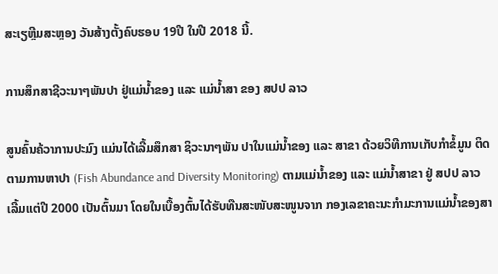ສະເຽຫຼີມສະຫຼອງ ວັນສ້າງຕັ້ງຄົບຮອບ 19ປີ ໃນປີ 2018 ນີ້.

ການສຶກສາຊີວະນາໆພັນປາ ຢູ່ແມ່ນ້ຳຂອງ ແລະ ແມ່ນ້ຳສາ ຂອງ ສປປ ລາວ

ສູນຄົ້ນຄ້ວາການປະມົງ ແມ່ນໄດ້ເລີ້ມສຶກສາ ຊິວະນາໆພັນ ປາໃນແມ່ນໍ້າຂອງ ແລະ ສາຂາ ດ້ວຍວິທີການເກັບກຳຂໍ້ມູນ ຕິດຕາມການຫາປາ (Fish Abundance and Diversity Monitoring) ຕາມແມ່ນ້ຳຂອງ ແລະ ແມ່ນ້ຳສາຂາ ຢູ່ ສປປ ລາວ ເລີ້ມແຕ່ປີ 2000 ເປັນຕົ້ນມາ ໂດຍໃນເບື້ອງຕົ້ນໄດ້ຮັບທືນສະໜັບສະໜູນຈາກ ກອງເລຂາຄະນະກໍາມະການແມ່ນໍ້າຂອງສາ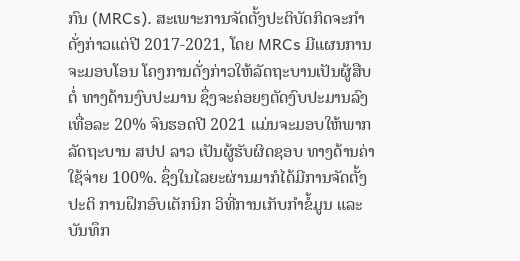ກົນ (MRCs). ສະເພາະການຈັດຕັ້ງປະຕິບັດກິດຈະກຳດັ່ງກ່າວແຕ່ປີ 2017-2021, ໂດຍ MRCs ມີແຜນການຈະມອບໂອນ ໂຄງການດັ່ງກ່າວໃຫ້ລັດຖະບານເປັນຜູ້ສືບຕໍ່ ທາງດ້ານງົບປະມານ ຊຶ່ງຈະຄ່ອຍໆຕັດງົບປະມານລົງ ເທື່ອລະ 20% ຈົນຮອດປີ 2021 ແມ່ນຈະມອບໃຫ້ພາກລັດຖະບານ ສປປ ລາວ ເປັນຜູ້ຮັບຜິດຊອບ ທາງດ້ານຄ່າໃຊ້ຈ່າຍ 100%. ຊຶ່ງໃນໄລຍະຜ່ານມາກໍໄດ້ມີການຈັດຕັ້ງປະຕິ ການຝຶກອົບເຕັກນິກ ວິທີ່ການເກັບກໍາຂໍ້ມູນ ແລະ ບັນທຶກ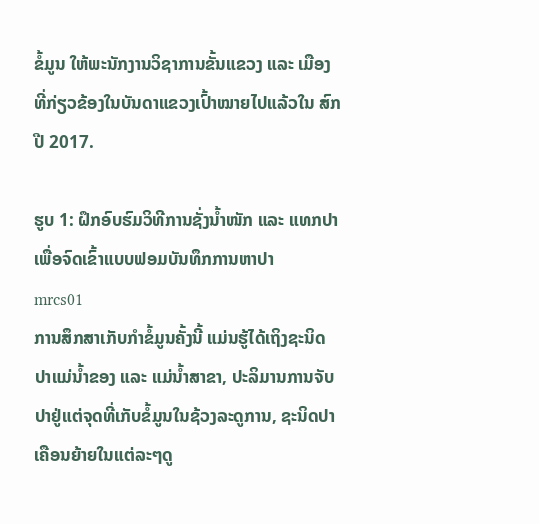ຂໍ້ມູນ ໃຫ້ພະນັກງານວິຊາການຂັ້ນແຂວງ ແລະ ເມືອງ ທີ່ກ່ຽວຂ້ອງໃນບັນດາແຂວງເປົ້າໝາຍໄປແລ້ວໃນ ສົກປີ 2017.

ຮູບ 1: ຝຶກອົບຮົມວິທີການຊັ່ງນໍ້າໜັກ ແລະ ແທກປາ ເພື່ອຈົດເຂົ້າແບບຟອມບັນທຶກການຫາປາ
mrcs01
ການສຶກສາເກັບກໍາຂໍ້ມູນຄັ້ງນີ້ ແມ່ນຮູ້ໄດ້ເຖິງຊະນິດປາແມ່ນໍ້າຂອງ ແລະ ແມ່ນ້ຳສາຂາ, ປະລິມານການຈັບປາຢູ່ແຕ່ຈຸດທີ່ເກັບຂໍ້ມູນໃນຊ້ວງລະດູການ, ຊະນິດປາເຄືອນຍ້າຍໃນແຕ່ລະໆດູ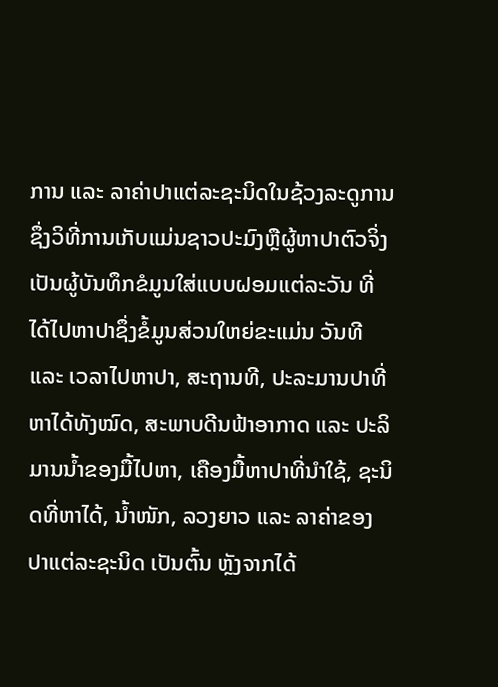ການ ແລະ ລາຄ່າປາແຕ່ລະຊະນິດໃນຊ້ວງລະດູການ ຊຶ່ງວິທີ່ການເກັບແມ່ນຊາວປະມົງຫຼືຜູ້ຫາປາຕົວຈິ່ງ ເປັນຜູ້ບັນທຶກຂໍມູນໃສ່ແບບຝອມແຕ່ລະວັນ ທີ່ໄດ້ໄປຫາປາຊຶ່ງຂໍ້ມູນສ່ວນໃຫຍ່ຂະແມ່ນ ວັນທີ ແລະ ເວລາໄປຫາປາ, ສະຖານທີ, ປະລະມານປາທີ່ຫາໄດ້ທັງໝົດ, ສະພາບດີນຟ້າອາກາດ ແລະ ປະລິມານນ້ຳຂອງມື້ໄປຫາ, ເຄືອງມື້ຫາປາທີ່ນໍາໃຊ້, ຊະນິດທີ່ຫາໄດ້, ນໍ້າໜັກ, ລວງຍາວ ແລະ ລາຄ່າຂອງປາແຕ່ລະຊະນິດ ເປັນຕົ້ນ ຫຼັງຈາກໄດ້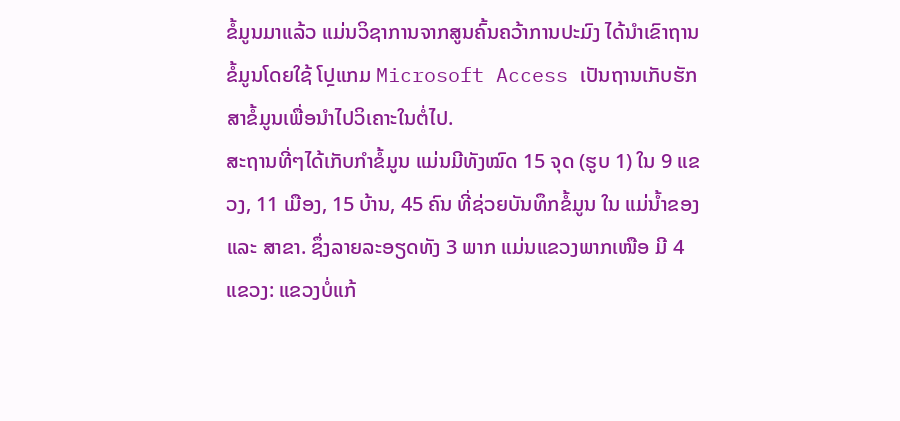ຂໍ້ມູນມາແລ້ວ ແມ່ນວິຊາການຈາກສູນຄົ້ນຄວ້າການປະມົງ ໄດ້ນຳເຂົາຖານຂໍ້ມູນໂດຍໃຊ້ ໂປຼແກມ Microsoft Access ເປັນຖານເກັບຮັກສາຂໍ້ມູນເພື່ອນຳໄປວິເຄາະໃນຕໍ່ໄປ.
ສະຖານທີ່ໆໄດ້ເກັບກຳຂໍ້ມູນ ແມ່ນມີທັງໝົດ 15 ຈຸດ (ຮູບ 1) ໃນ 9 ແຂວງ, 11 ເມືອງ, 15 ບ້ານ, 45 ຄົນ ທີ່ຊ່ວຍບັນທຶກຂໍ້ມູນ ໃນ ແມ່ນ້ຳຂອງ ແລະ ສາຂາ. ຊຶ່ງລາຍລະອຽດທັງ 3 ພາກ ແມ່ນແຂວງພາກເໜືອ ມີ 4 ແຂວງ: ແຂວງບໍ່ແກ້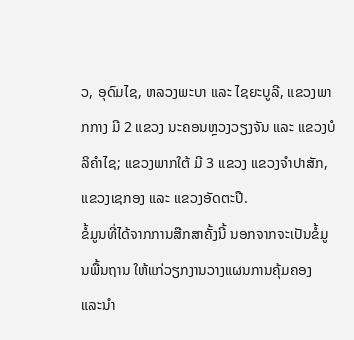ວ, ອຸດົມໄຊ, ຫລວງພະບາ ແລະ ໄຊຍະບູລີ, ແຂວງພາກກາງ ມີ 2 ແຂວງ ນະຄອນຫຼວງວຽງຈັນ ແລະ ແຂວງບໍລິຄໍາໄຊ; ແຂວງພາກໃຕ້ ມີ 3 ແຂວງ ແຂວງຈໍາປາສັກ, ແຂວງເຊກອງ ແລະ ແຂວງອັດຕະປື.
ຂໍ້ມູນທີ່ໄດ້ຈາກການສືກສາຄັ້ງນີ້ ນອກຈາກຈະເປັນຂໍ້ມູນພື້ນຖານ ໃຫ້ແກ່ວຽກງານວາງແຜນການຄຸ້ມຄອງ ແລະນໍາ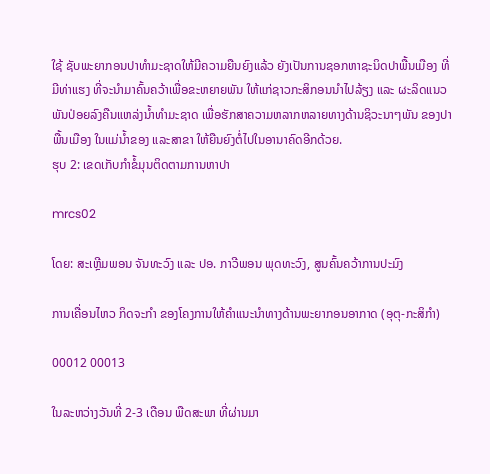ໃຊ້ ຊັບພະຍາກອນປາທໍາມະຊາດໃຫ້ມີຄວາມຍືນຍົງແລ້ວ ຍັງເປັນການຊອກຫາຊະນິດປາພື້ນເມືອງ ທີ່ມີທ່າແຮງ ທີ່ຈະນໍາມາຄົ້ນຄວ້າເພື່ອຂະຫຍາຍພັນ ໃຫ້ແກ່ຊາວກະສິກອນນໍາໄປລ້ຽງ ແລະ ຜະລິດແນວພັນປ່ອຍລົງຄືນແຫລ່ງນໍ້າທໍາມະຊາດ ເພື່ອຮັກສາຄວາມຫລາກຫລາຍທາງດ້ານຊິວະນາໆພັນ ຂອງປາພື້ນເມືອງ ໃນແມ່ນໍ້າຂອງ ແລະສາຂາ ໃຫ້ຍືນຍົງຕໍ່ໄປໃນອານາຄົດອີກດ້ວຍ.
ຮຸບ 2: ເຂດເກັບກໍາຂໍ້ມຸນຕິດຕາມການຫາປາ

mrcs02

ໂດຍ: ສະເຫຼີມພອນ ຈັນທະວົງ ແລະ ປອ. ກາວີພອນ ພຸດທະວົງ, ສູນຄົ້ນຄວ້າການປະມົງ

ການເຄື່ອນໄຫວ ກິດຈະກຳ ຂອງໂຄງການໃຫ້ຄຳແນະນຳທາງດ້ານພະຍາກອນອາກາດ (ອຸຕຸ-ກະສິກຳ)

00012 00013

ໃນລະຫວ່າງວັນທີ່ 2-3 ເດືອນ ພືດສະພາ ທີ່ຜ່ານມາ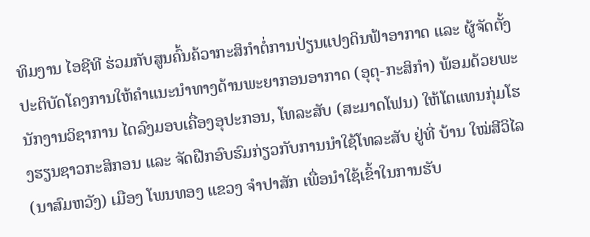ທິມງານ ໄອຊີທີ ຮ່ວມກັບສູນຄົ້ນຄ້ວາກະສິກໍາຕໍ່ການປ່ຽນແປງດິນຟ້າອາກາດ ແລະ ຜູ້ຈັດຕັ້ງປະຕິບັດໂຄງການໃຫ້ຄຳແນະນຳທາງດ້ານພະຍາກອນອາກາດ (ອຸຕຸ-ກະສິກຳ) ພ້ອມດ້ວຍພະນັກງານວິຊາການ ໄດລົງມອບເຄື່ອງອຸປະກອນ, ໂທລະສັບ (ສະມາດໂຟນ) ໃຫ້ໂຕແທນກຸ່ມໂຮງຮຽນຊາວກະສິກອນ ແລະ ຈັດຝືກອົບຮົມກ່ຽວກັບການນຳໃຊ້ໂທລະສັບ ຢູ່ທີ່ ບ້ານ ໃໝ່ສີວິໄລ (ນາສົມຫວັງ) ເມືອງ ໂພນທອງ ແຂວງ ຈຳປາສັກ ເພື່ອນຳໃຊ້ເຂົ້າໃນການຮັບ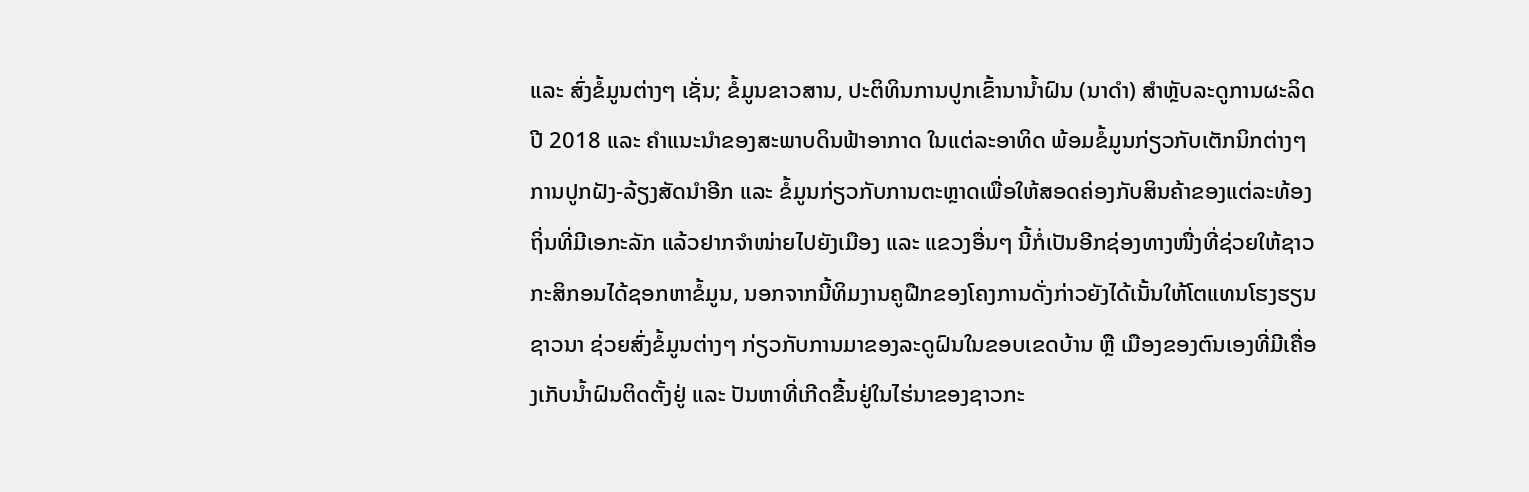ແລະ ສົ່ງຂໍ້ມູນຕ່າງໆ ເຊັ່ນ; ຂໍ້ມູນຂາວສານ, ປະຕິທິນການປູກເຂົ້ານານ້ຳຝົນ (ນາດໍາ) ສຳຫຼັບລະດູການຜະລິດ ປີ 2018 ແລະ ຄໍາແນະນໍາຂອງສະພາບດິນຟ້າອາກາດ ໃນແຕ່ລະອາທິດ ພ້ອມຂໍ້ມູນກ່ຽວກັບເຕັກນິກຕ່າງໆ ການປູກຝັງ-ລ້ຽງສັດນຳອີກ ແລະ ຂໍ້ມູນກ່ຽວກັບການຕະຫຼາດເພື່ອໃຫ້ສອດຄ່ອງກັບສິນຄ້າຂອງແຕ່ລະທ້ອງຖິ່ນທີ່ມີເອກະລັກ ແລ້ວຢາກຈຳໜ່າຍໄປຍັງເມືອງ ແລະ ແຂວງອື່ນໆ ນີ້ກໍ່ເປັນອີກຊ່ອງທາງໜື່ງທີ່ຊ່ວຍໃຫ້ຊາວກະສິກອນໄດ້ຊອກຫາຂໍ້ມູນ, ນອກຈາກນີ້ທິມງານຄູຝືກຂອງໂຄງການດັ່ງກ່າວຍັງໄດ້ເນັ້ນໃຫ້ໂຕແທນໂຮງຮຽນຊາວນາ ຊ່ວຍສົ່ງຂໍ້ມູນຕ່າງໆ ກ່ຽວກັບການມາຂອງລະດູຝົນໃນຂອບເຂດບ້ານ ຫຼື ເມືອງຂອງຕົນເອງທີ່ມີເຄື່ອງເກັບນ້ຳຝົນຕິດຕັ້ງຢູ່ ແລະ ປັນຫາທີ່ເກີດຂື້ນຢູ່ໃນໄຮ່ນາຂອງຊາວກະ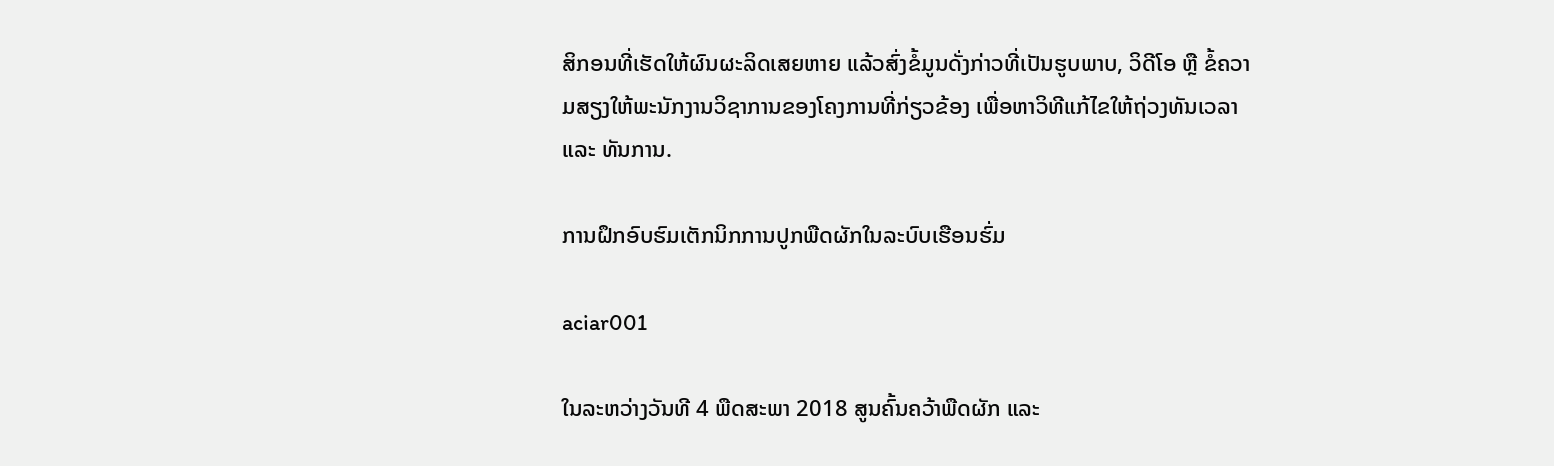ສິກອນທີ່ເຮັດໃຫ້ຜົນຜະລິດເສຍຫາຍ ແລ້ວສົ່ງຂໍ້ມູນດັ່ງກ່າວທີ່ເປັນຮູບພາບ, ວິດີໂອ ຫຼື ຂໍ້ຄວາມສຽງໃຫ້ພະນັກງານວິຊາການຂອງໂຄງການທີ່ກ່ຽວຂ້ອງ ເພື່ອຫາວິທີແກ້ໄຂໃຫ້ຖ່ວງທັນເວລາ ແລະ ທັນການ.

ການຝຶກອົບຮົມເຕັກນິກການປູກພືດຜັກໃນລະບົບເຮືອນຮົ່ມ

aciar001

ໃນລະຫວ່າງວັນທີ 4 ພືດສະພາ 2018 ສູນຄົ້ນຄວ້າພືດຜັກ ແລະ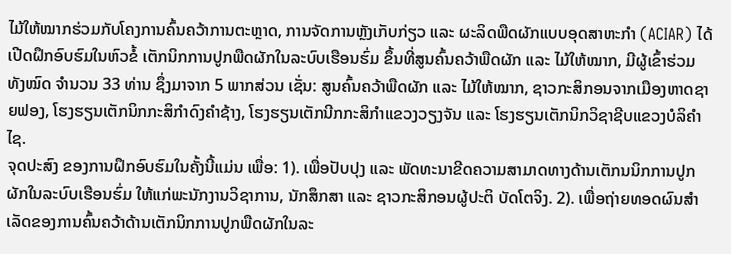ໄມ້ໃຫ້ໝາກຮ່ວມກັບໂຄງການຄົ້ນຄວ້າການຕະຫຼາດ, ການຈັດການຫຼັງເກັບກ່ຽວ ແລະ ຜະລິດພືດຜັກແບບອຸດສາຫະກໍາ (ACIAR) ໄດ້ເປີດຝຶກອົບຮົມໃນຫົວຂໍ້ ເຕັກນິກການປູກພືດຜັກໃນລະບົບເຮືອນຮົ່ມ ຂຶ້ນທີ່ສູນຄົ້ນຄວ້າພືດຜັກ ແລະ ໄມ້ໃຫ້ໝາກ, ມີຜູ້ເຂົ້າຮ່ວມທັງໝົດ ຈໍານວນ 33 ທ່ານ ຊຶ່ງມາຈາກ 5 ພາກສ່ວນ ເຊັ່ນ: ສູນຄົ້ນຄວ້າພືດຜັກ ແລະ ໄມ້ໃຫ້ໝາກ, ຊາວກະສິກອນຈາກເມືອງຫາດຊາຍຟອງ, ໂຮງຮຽນເຕັກນິກກະສິກໍາດົງຄໍາຊ້າງ, ໂຮງຮຽນເຕັກນີກກະສິກໍາແຂວງວຽງຈັນ ແລະ ໂຮງຮຽນເຕັກນິກວິຊາຊີບແຂວງບໍລິຄໍາໄຊ.
ຈຸດປະສົງ ຂອງການຝຶກອົບຮົມໃນຄັ້ງນີ້ແມ່ນ ເພື່ອ: 1). ເພື່ອປັບປຸງ ແລະ ພັດທະນາຂີດຄວາມສາມາດທາງດ້ານເຕັກນນິກການປູກຜັກໃນລະບົບເຮືອນຮົ່ມ ໃຫ້ແກ່ພະນັກງານວິຊາການ, ນັກສຶກສາ ແລະ ຊາວກະສິກອນຜູ້ປະຕິ ບັດໂຕຈິງ. 2). ເພື່ອຖ່າຍທອດຜົນສໍາເລັດຂອງການຄົ້ນຄວ້າດ້ານເຕັກນິກການປູກພືດຜັກໃນລະ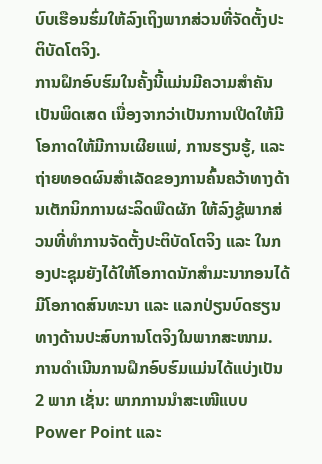ບົບເຮືອນຮົ່ມໃຫ້ລົງເຖິງພາກສ່ວນທີ່ຈັດຕັ້ງປະຕິບັດໂຕຈິງ.
ການຝຶກອົບຮົມໃນຄັ້ງນີ້ແມ່ນມີຄວາມສໍາຄັນເປັນພິດເສດ ເນື່ອງຈາກວ່າເປັນການເປີດໃຫ້ມີໂອກາດໃຫ້ມີການເຜີຍແພ່, ການຮຽນຮູ້, ແລະ ຖ່າຍທອດຜົນສໍາເລັດຂອງການຄົ້ນຄວ້າທາງດ້ານເຕັກນິກການຜະລິດພືດຜັກ ໃຫ້ລົງຊູ້ພາກສ່ວນທີ່ທໍາການຈັດຕັ້ງປະຕິບັດໂຕຈິງ ແລະ ໃນກອງປະຊຸມຍັງໄດ້ໃຫ້ໂອກາດນັກສໍາມະນາກອນໄດ້ມີໂອກາດສົນທະນາ ແລະ ແລກປ່ຽນບົດຮຽນທາງດ້ານປະສົບການໂຕຈິງໃນພາກສະໜາມ. ການດໍາເນີນການຝຶກອົບຮົມແມ່ນໄດ້ແບ່ງເປັນ 2 ພາກ ເຊັ່ນ: ພາກການນໍາສະເໜີແບບ Power Point ແລະ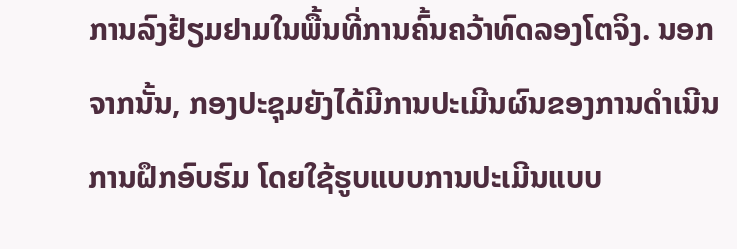ການລົງຢ້ຽມຢາມໃນພື້ນທີ່ການຄົ້ນຄວ້າທົດລອງໂຕຈິງ. ນອກຈາກນັ້ນ, ກອງປະຊຸມຍັງໄດ້ມີການປະເມີນຜົນຂອງການດໍາເນີນການຝຶກອົບຮົມ ໂດຍໃຊ້ຮູບແບບການປະເມີນແບບ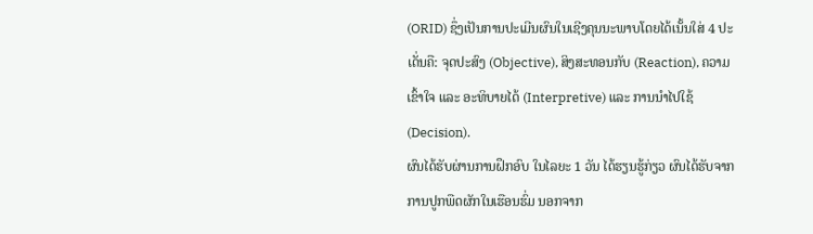(ORID) ຊຶ່ງເປັນການປະເມີນຜົນໃນເຊີງຄຸນນະພາບໂດຍໄດ້ເນັ້ນໃສ່ 4 ປະເດັ່ນຄື: ຈຸດປະສົງ (Objective), ສິງສະທອນກັບ (Reaction), ຄວາມເຂົ້າໃຈ ແລະ ອະທິບາຍໄດ້ (Interpretive) ແລະ ການນໍາໄປໃຊ້ (Decision).
ຜົນໄດ້ຮັບຜ່ານການຝຶກອົບ ໃນໄລຍະ 1 ວັນ ໄດ້ຮຽນຮູ້ກ່ຽວ ຜົນໄດ້ຮັບຈາກການປູກພືດຜັກໃນເຮືອນຮົ່ມ ນອກຈາກ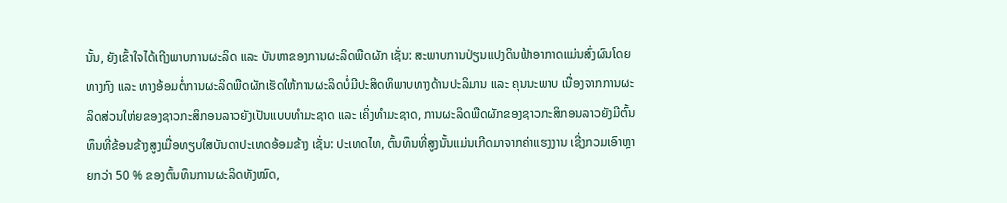ນັ້ນ, ຍັງເຂົ້າໃຈໄດ້ເຖີງພາບການຜະລິດ ແລະ ບັນຫາຂອງການຜະລິດພືດຜັກ ເຊັ່ນ: ສະພາບການປ່ຽນແປງດິນຟ້າອາກາດແມ່ນສົ່ງຜົນໂດຍທາງກົງ ແລະ ທາງອ້ອມຕໍ່ການຜະລິດພືດຜັກເຮັດໃຫ້ການຜະລິດບໍ່ມີປະສິດທິພາບທາງດ້ານປະລິມານ ແລະ ຄຸນນະພາບ ເນື່ອງຈາກການຜະລິດສ່ວນໃຫ່ຍຂອງຊາວກະສິກອນລາວຍັງເປັນແບບທໍາມະຊາດ ແລະ ເຄິ່ງທໍາມະຊາດ, ການຜະລິດພືດຜັກຂອງຊາວກະສິກອນລາວຍັງມີຕົ້ນທຶນທີ່ຂ້ອນຂ້າງສູງເມື່ອທຽບໃສບັນດາປະເທດອ້ອມຂ້າງ ເຊັ່ນ: ປະເທດໄທ, ຕົ້ນທຶນທີ່ສູງນັ້ນແມ່ນເກີດມາຈາກຄ່າແຮງງານ ເຊີ່ງກວມເອົາຫຼາຍກວ່າ 50 % ຂອງຕົ້ນທຶນການຜະລິດທັງໝົດ,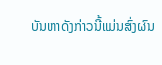ບັນຫາດັງກ່າວນີ້ແມ່ນສົ່ງຜົນ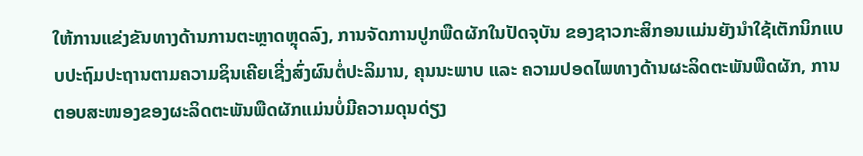ໃຫ້ການແຂ່ງຂັນທາງດ້ານການຕະຫຼາດຫຼຸດລົງ, ການຈັດການປູກພືດຜັກໃນປັດຈຸບັນ ຂອງຊາວກະສິກອນແມ່ນຍັງນໍາໃຊ້ເຕັກນິກແບບປະຖົມປະຖານຕາມຄວາມຊິນເຄີຍເຊີ່ງສົ່ງຜົນຕໍ່ປະລິມານ, ຄຸນນະພາບ ແລະ ຄວາມປອດໄພທາງດ້ານຜະລິດຕະພັນພືດຜັກ, ການຕອບສະໜອງຂອງຜະລິດຕະພັນພືດຜັກແມ່ນບໍ່ມີຄວາມດຸນດ່ຽງ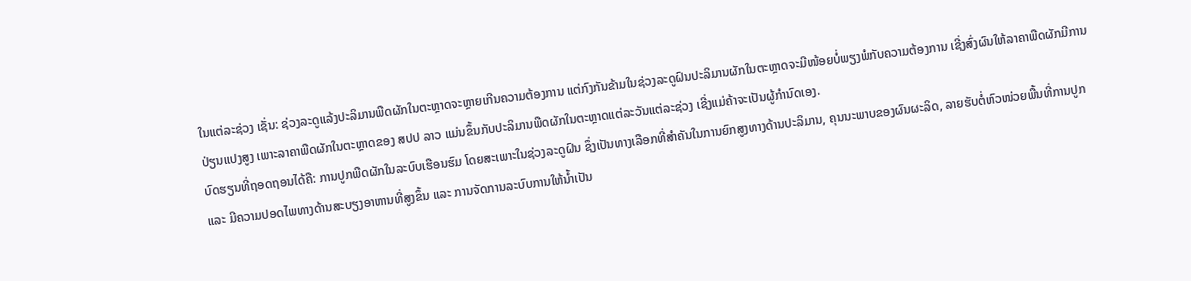ໃນແຕ່ລະຊ່ວງ ເຊັ່ນ: ຊ່ວງລະດູແລ້ງປະລິມານພືດຜັກໃນຕະຫຼາດຈະຫຼາຍເກີນຄວາມຕ້ອງການ ແຕ່ກົງກັນຂ້າມໃນຊ່ວງລະດູຝົນປະລິມານຜັກໃນຕະຫຼາດຈະມີໜ້ອຍບໍ່ພຽງພໍກັບຄວາມຕ້ອງການ ເຊີ່ງສົ່ງຜົນໃຫ້ລາຄາພືດຜັກມີການປ່ຽນແປງສູງ ເພາະລາຄາພືດຜັກໃນຕະຫຼາດຂອງ ສປປ ລາວ ແມ່ນຂຶ້ນກັບປະລິມານພືດຜັກໃນຕະຫຼາດແຕ່ລະວັນແຕ່ລະຊ່ວງ ເຊີ່ງແມ່ຄ້າຈະເປັນຜູ້ກໍານົດເອງ.
ບົດຮຽນທີ່ຖອດຖອນໄດ້ຄື: ການປູກພືດຜັກໃນລະບົບເຮືອນຮົມ ໂດຍສະເພາະໃນຊ່ວງລະດູຝົນ ຊຶ່ງເປັນທາງເລືອກທີ່ສໍາຄັນໃນການຍົກສູງທາງດ້ານປະລິມານ, ຄຸນນະພາບຂອງຜົນຜະລິດ, ລາຍຮັບຕໍ່ຫົວໜ່ວຍພື້ນທີ່ການປູກ ແລະ ມີຄວາມປອດໄພທາງດ້ານສະບຽງອາຫານທີ່ສູງຂຶ້ນ ແລະ ການຈັດການລະບົບການໃຫ້ນໍ້າເປັນ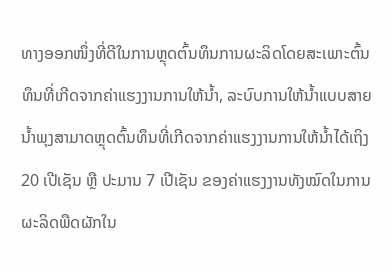ທາງອອກໜຶ່ງທີ່ດີໃນການຫຼຸດຕົ້ນທຶນການຜະລິດໂດຍສະເພາະຕົ້ນທຶນທີ່ເກີດຈາກຄ່າແຮງງານການໃຫ້ນໍ້າ, ລະບົບການໃຫ້ນໍ້າແບບສາຍນໍ້າພຸງສາມາດຫຼຸດຕົ້ນທຶນທີ່ເກີດຈາກຄ່າແຮງງານການໃຫ້ນໍ້າໄດ້ເຖິງ 20 ເປີເຊັນ ຫຼື ປະມານ 7 ເປີເຊັນ ຂອງຄ່າແຮງງານທັງໝົດໃນການຜະລິດພືດຜັກໃນ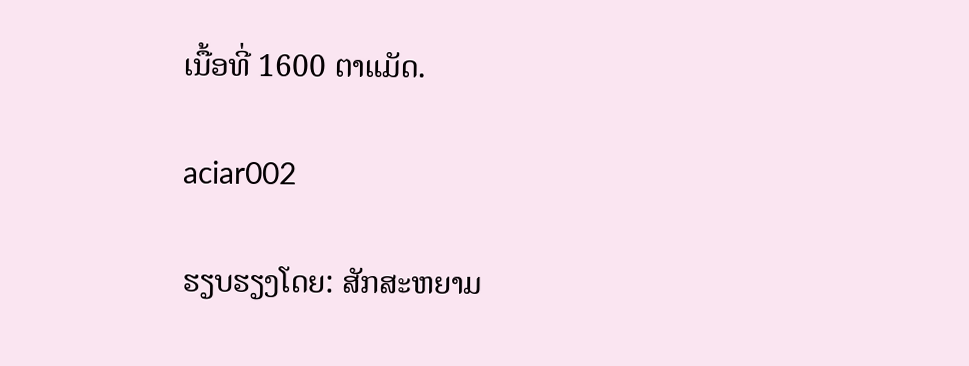ເນື້ອທີ່ 1600 ຕາແມັດ.

aciar002

ຮຽບຮຽງໂດຍ: ສັກສະຫຍາມ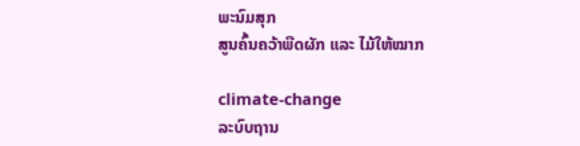ພະນົມສຸກ
ສູນຄົ້ນຄວ້າພືດຜັກ ແລະ ໄມ້ໃຫ້ໝາກ

climate-change
ລະບົບຖານ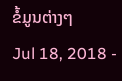ຂໍ້ມູນຕ່າງໆ
Jul 18, 2018 -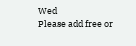Wed
Please add free or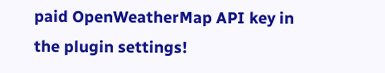paid OpenWeatherMap API key in the plugin settings!